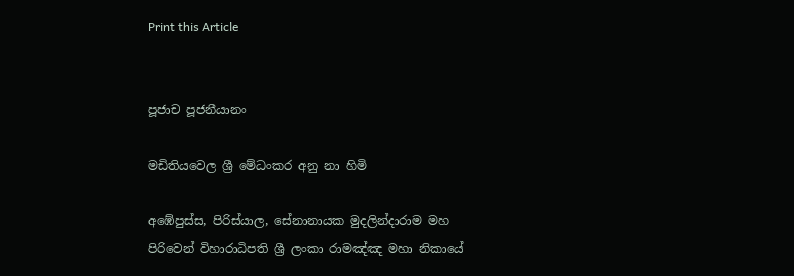Print this Article


පූජාච පූජනීයානං

මඩිතියවෙල ශ්‍රී මේධංකර අනු නා හිමි

අඹේපුස්ස, පිරිස්යාල, සේනානායක මුදලින්දාරාම මහ පිරිවෙන් විහාරාධිපති ශ්‍රී ලංකා රාමඤ්ඤ මහා නිකායේ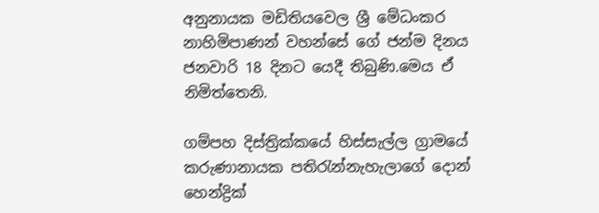අනුනායක මඩිතියවෙල ශ්‍රී මේධංකර නාහිමිපාණන් වහන්සේ ගේ ජන්ම දිනය ජනවාරි 18 දිනට යෙදී තිබුණි.මෙය ඒ නිමිත්තෙනි.

ගම්පහ දිස්ත්‍රික්කයේ හිස්සැල්ල ග්‍රාමයේ කරුණානායක පතිරැන්නැහැලාගේ දොන් හෙන්ද්‍රික්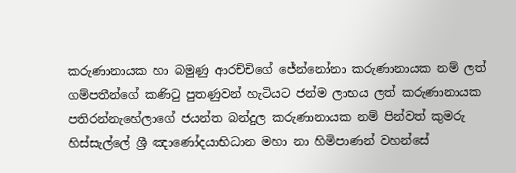කරුණානායක හා බමුණු ආරච්චිගේ ජේන්නෝනා කරුණානායක නම් ලත් ගම්පතීන්ගේ කණිටු පුතණුවන් හැටියට ජන්ම ලාභය ලත් කරුණානායක පතිරන්නැහේලාගේ ජයන්ත බන්දුල කරුණානායක නම් පින්වත් කුමරු හිස්සැල්ලේ ශ්‍රී ඤාණෝදයාභිධාන මහා නා හිමිපාණන් වහන්සේ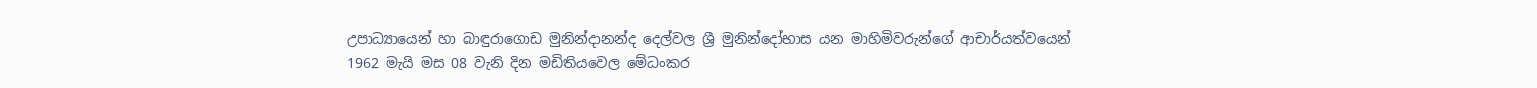උපාධ්‍යායෙන් හා බාඳුරාගොඩ මුනින්දානන්ද දෙල්වල ශ්‍රී මුනින්දෝභාස යන මාහිමිවරුන්ගේ ආචාර්යත්වයෙන් 1962 මැයි මස 08 වැනි දින මඩිතියවෙල මේධංකර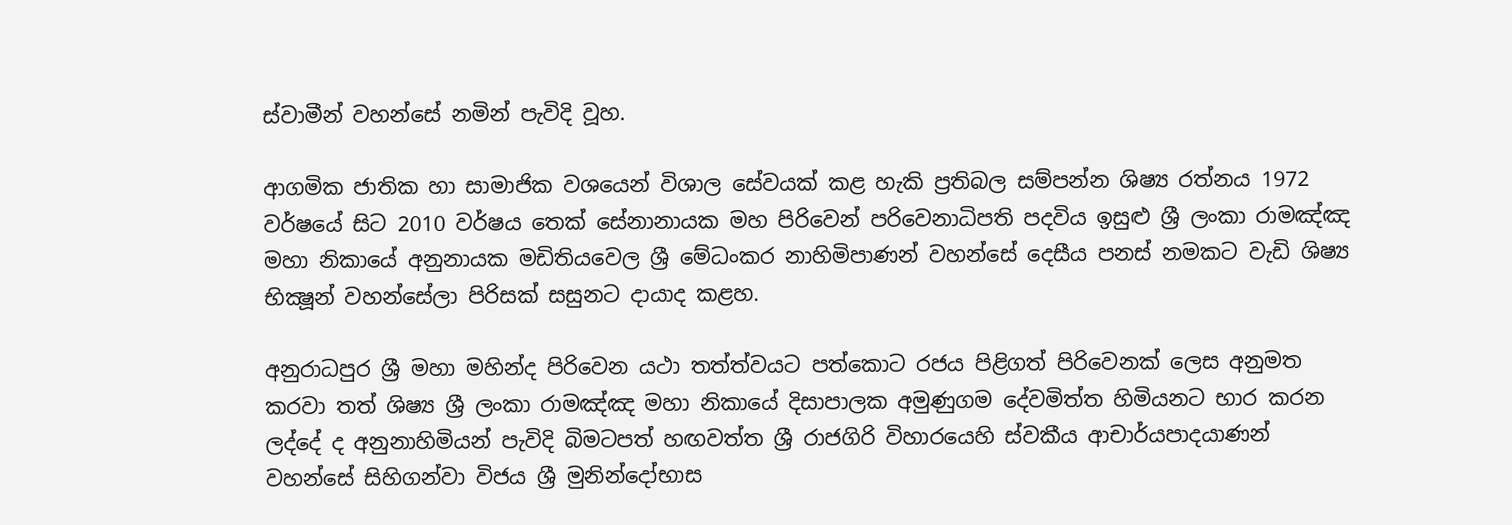ස්වාමීන් වහන්සේ නමින් පැවිදි වූහ.

ආගමික ජාතික හා සාමාජික වශයෙන් විශාල සේවයක් කළ හැකි ප්‍රතිබල සම්පන්න ශිෂ්‍ය රත්නය 1972 වර්ෂයේ සිට 2010 වර්ෂය තෙක් සේනානායක මහ පිරිවෙන් පරිවෙනාධිපති පදවිය ඉසුළු ශ්‍රී ලංකා රාමඤ්ඤ මහා නිකායේ අනුනායක මඩිතියවෙල ශ්‍රී මේධංකර නාහිමිපාණන් වහන්සේ දෙසීය පනස් නමකට වැඩි ශිෂ්‍ය භික්‍ෂූන් වහන්සේලා පිරිසක් සසුනට දායාද කළහ.

අනුරාධපුර ශ්‍රී මහා මහින්ද පිරිවෙන යථා තත්ත්වයට පත්කොට රජය පිළිගත් පිරිවෙනක් ලෙස අනුමත කරවා තත් ශිෂ්‍ය ශ්‍රී ලංකා රාමඤ්ඤ මහා නිකායේ දිසාපාලක අමුණුගම දේවමිත්ත හිමියනට භාර කරන ලද්දේ ද අනුනාහිමියන් පැවිදි බිමටපත් හඟවත්ත ශ්‍රී රාජගිරි විහාරයෙහි ස්වකීය ආචාර්යපාදයාණන් වහන්සේ සිහිගන්වා විජය ශ්‍රී මුනින්දෝභාස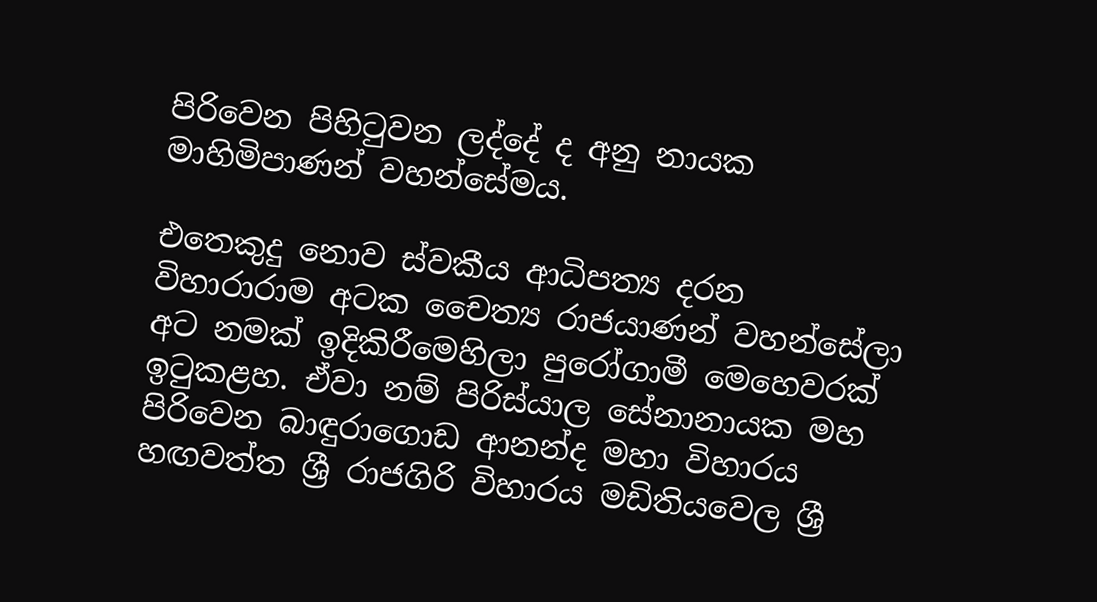පිරිවෙන පිහිටුවන ලද්දේ ද අනු නායක මාහිමිපාණන් වහන්සේමය.

එතෙකුදු නොව ස්වකීය ආධිපත්‍ය දරන විහාරාරාම අටක චෛත්‍ය රාජයාණන් වහන්සේලා අට නමක් ඉදිකිරීමෙහිලා පුරෝගාමී මෙහෙවරක් ඉටුකළහ. ඒවා නම් පිරිස්යාල සේනානායක මහ පිරිවෙන බාඳුරාගොඩ ආනන්ද මහා විහාරය හඟවත්ත ශ්‍රී රාජගිරි විහාරය මඩිතියවෙල ශ්‍රී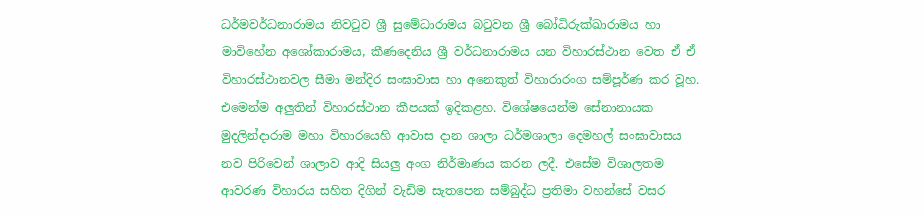ධර්මවර්ධනාරාමය නිවටුව ශ්‍රී සුමේධාරාමය බටුවන ශ්‍රී බෝධිරුක්ඛාරාමය හා මාවිහේන අශෝකාරාමය, කීණදෙනිය ශ්‍රී වර්ධනාරාමය යන විහාරස්ථාන වෙත ඒ ඒ විහාරස්ථානවල සීමා මන්දිර සංඝාවාස හා අනෙකුත් විහාරාරංග සම්පූර්ණ කර වූහ. එමෙන්ම අලුතින් විහාරස්ථාන කීපයක් ඉදිකළහ. විශේෂයෙන්ම සේනානායක මුදලින්දාරාම මහා විහාරයෙහි ආවාස දාන ශාලා ධර්මශාලා දෙමහල් සංඝාවාසය නව පිරිවෙන් ශාලාව ආදි සියලු අංග නිර්මාණය කරන ලදී. එසේම විශාලතම ආවරණ විහාරය සහිත දිගින් වැඩිම සැතපෙන සම්බුද්ධ ප්‍රතිමා වහන්සේ වසර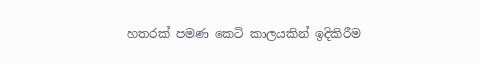හතරක් පමණ කෙටි කාලයකින් ඉදිකිරීම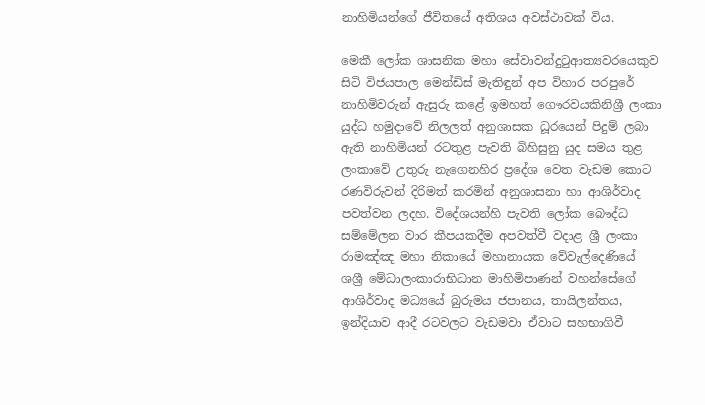නාහිමියන්ගේ ජීවිතයේ අතිශය අවස්ථාවක් විය.

මෙකී ලෝක ශාසනික මහා සේවාවන්දුටුආත්‍යවරයෙකුව සිටි විජයපාල මෙන්ඩිස් මැතිඳුන් අප විහාර පරපුරේ නාහිමිවරුන් ඇසුරු කළේ ඉමහත් ගෞරවයකිනිශ්‍රී ලංකා යුද්ධ හමුදාවේ නිලලත් අනුශාසක ධූරයෙන් පිදුම් ලබා ඇති නාහිමියන් රටතුළ පැවති බිහිසුනු යුද සමය තුළ ලංකාවේ උතුරු නැගෙනහිර ප්‍රදේශ වෙත වැඩම කොට රණවිරුවන් දිරිමත් කරමින් අනුශාසනා හා ආශිර්වාද පවත්වන ලදහ. විදේශයන්හි පැවති ලෝක බෞද්ධ සම්මේලන වාර කීපයකදීම අපවත්වී වදාළ ශ්‍රී ලංකා රාමඤ්ඤ මහා නිකායේ මහානායක වේවැල්දෙණියේ ශශ්‍රී මේධාලංකාරාභිධාන මාහිමිපාණන් වහන්සේගේ ආශිර්වාද මධ්‍යයේ බුරුමය ජපානය, තායිලන්තය, ඉන්දියාව ආදී රටවලට වැඩමවා ඒවාට සහභාගිවී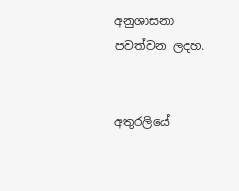අනුශාසනා පවත්වන ලදහ.


අතුරලියේ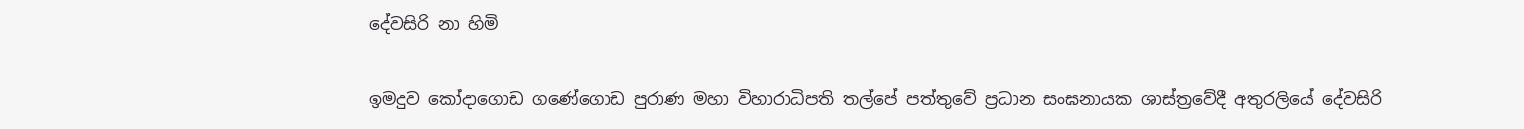දේවසිරි නා හිමි

ඉමදුව කෝදාගොඩ ගණේගොඩ පුරාණ මහා විහාරාධිපති තල්පේ පත්තුවේ ප්‍රධාන සංඝනායක ශාස්ත්‍රවේදී අතුරලියේ දේවසිරි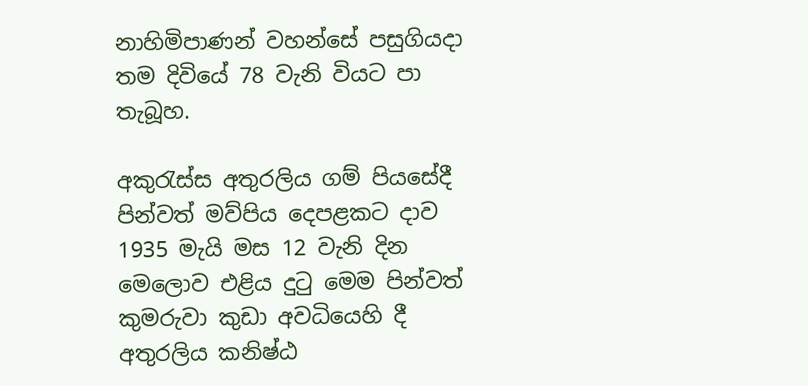නාහිමිපාණන් වහන්සේ පසුගියදා තම දිවියේ 78 වැනි වියට පා තැබූහ.

අකුරැස්ස අතුරලිය ගම් පියසේදී පින්වත් මව්පිය දෙපළකට දාව 1935 මැයි මස 12 වැනි දින මෙලොව එළිය දුටු මෙම පින්වත් කුමරුවා කුඩා අවධියෙහි දී අතුරලිය කනිෂ්ඨ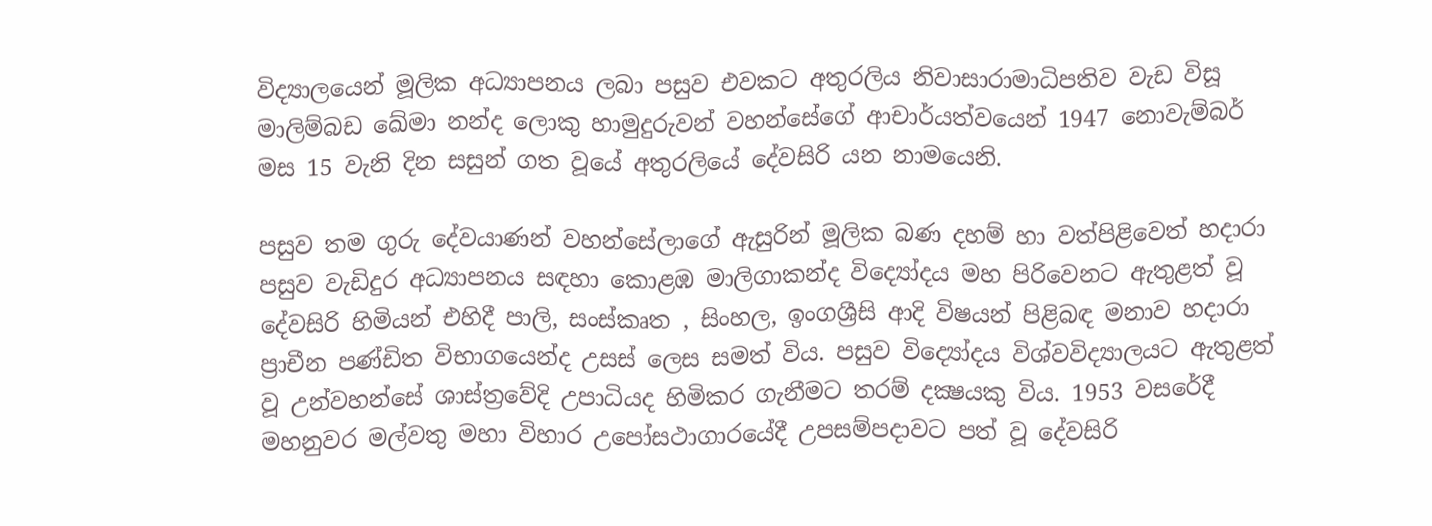විද්‍යාලයෙන් මූලික අධ්‍යාපනය ලබා පසුව එවකට අතුරලිය නිවාසාරාමාධිපතිව වැඩ විසූ මාලිම්බඩ ඛේමා නන්ද ලොකු හාමුදුරුවන් වහන්සේගේ ආචාර්යත්වයෙන් 1947 නොවැම්බර් මස 15 වැනි දින සසුන් ගත වූයේ අතුරලියේ දේවසිරි යන නාමයෙනි.

පසුව තම ගුරු දේවයාණන් වහන්සේලාගේ ඇසුරින් මූලික බණ දහම් හා වත්පිළිවෙත් හදාරා පසුව වැඩිදුර අධ්‍යාපනය සඳහා කොළඹ මාලිගාකන්ද විද්‍යෝදය මහ පිරිවෙනට ඇතුළත් වූ දේවසිරි හිමියන් එහිදී පාලි, සංස්කෘත , සිංහල, ඉංගශ්‍රීසි ආදි විෂයන් පිළිබඳ මනාව හදාරා ප්‍රාචීන පණ්ඩිත විභාගයෙන්ද උසස් ලෙස සමත් විය. පසුව විද්‍යෝදය විශ්වවිද්‍යාලයට ඇතුළත් වූ උන්වහන්සේ ශාස්ත්‍රවේදි උපාධියද හිමිකර ගැනීමට තරම් දක්‍ෂයකු විය. 1953 වසරේදී මහනුවර මල්වතු මහා විහාර උපෝසථාගාරයේදී උපසම්පදාවට පත් වූ දේවසිරි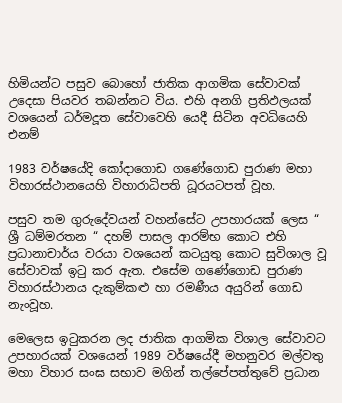හිමියන්ට පසුව බොහෝ ජාතික ආගමික සේවාවක් උදෙසා පියවර තබන්නට විය. එහි අනගි ප්‍රතිඵලයක් වශයෙන් ධර්මදූත සේවාවෙහි යෙදී සිටින අවධියෙහි එනම්

1983 වර්ෂයේදි කෝදාගොඩ ගණේගොඩ පුරාණ මහා විහාරස්ථානයෙහි විහාරාධිපති ධූරයටපත් වූහ.

පසුව තම ගුරුදේවයන් වහන්සේට උපහාරයක් ලෙස “ ශ්‍රී ධම්මරතන “ දහම් පාසල ආරම්භ කොට එහි ප්‍රධානාචාර්ය වරයා වශයෙන් කටයුතු කොට සුවිශාල වූ සේවාවක් ඉටු කර ඇත. එසේම ගණේගොඩ පුරාණ විහාරස්ථානය දැකුම්කළු හා රමණීය අයුරින් ගොඩ නැංවූහ.

මෙලෙස ඉටුකරන ලද ජාතික ආගමික විශාල සේවාවට උපහාරයක් වශයෙන් 1989 වර්ෂයේදී මහනුවර මල්වතු මහා විහාර සංඝ සභාව මගින් තල්පේපත්තුවේ ප්‍රධාන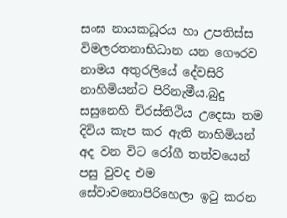සංඝ නායකධූරය හා උපතිස්ස විමලරතනාභිධාන යන ගෞරව නාමය අතුරලියේ දේවසිරි නාහිමියන්ට පිරිනැමීය.බුදු සසුනෙහි චිරස්තිථිය උදෙසා තම දිවිය කැප කර ඇති නාහිමියන් අද වන විට රෝගී තත්වයෙන් පසු වුවද එම සේවාවනොපිරිහෙලා ඉටු කරන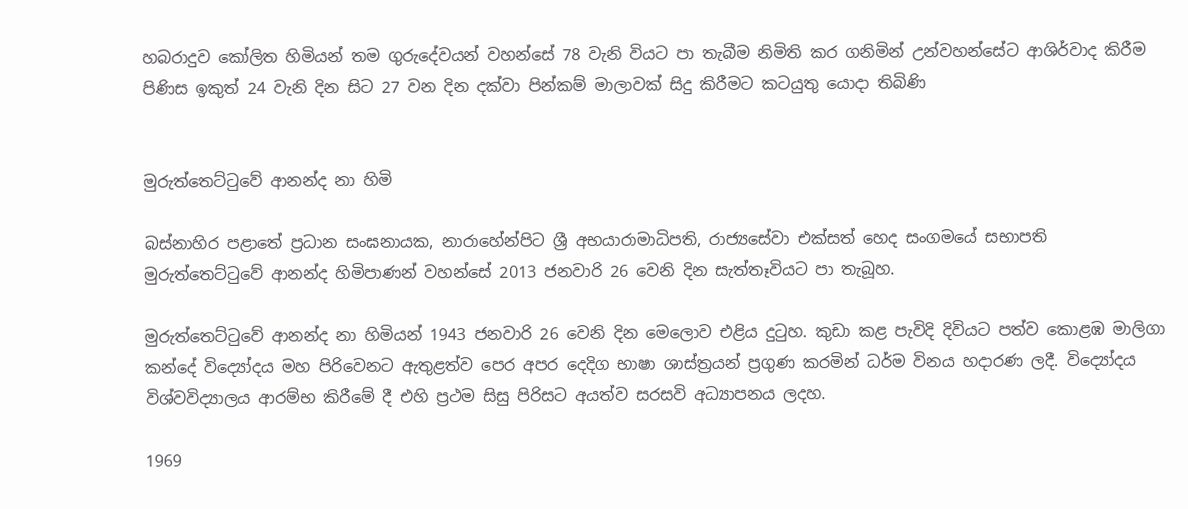හබරාදුව කෝලිත හිමියන් තම ගුරුදේවයන් වහන්සේ 78 වැනි වියට පා තැබීම නිමිති කර ගනිමින් උන්වහන්සේට ආශිර්වාද කිරීම පිණිස ඉකුත් 24 වැනි දින සිට 27 වන දින දක්වා පින්කම් මාලාවක් සිදු කිරීමට කටයුතු යොදා තිබිණි


මුරුත්තෙට්ටුවේ ආනන්ද නා හිමි

බස්නාහිර පළාතේ ප්‍රධාන සංඝනායක, නාරාහේන්පිට ශ්‍රී අභයාරාමාධිපති, රාජ්‍යසේවා එක්සත් හෙද සංගමයේ සභාපති මුරුත්තෙට්ටුවේ ආනන්ද හිමිපාණන් වහන්සේ 2013 ජනවාරි 26 වෙනි දින සැත්තෑවියට පා තැබූහ.

මුරුත්තෙට්ටුවේ ආනන්ද නා හිමියන් 1943 ජනවාරි 26 වෙනි දින මෙලොව එළිය දුටුහ. කුඩා කළ පැවිදි දිවියට පත්ව කොළඹ මාලිගා කන්දේ විද්‍යෝදය මහ පිරිවෙනට ඇතුළත්ව පෙර අපර දෙදිග භාෂා ශාස්ත්‍රයන් ප්‍රගුණ කරමින් ධර්ම විනය හදාරණ ලදී. විද්‍යෝදය විශ්වවිද්‍යාලය ආරම්භ කිරීමේ දී එහි ප්‍රථම සිසු පිරිසට අයත්ව සරසවි අධ්‍යාපනය ලදහ.

1969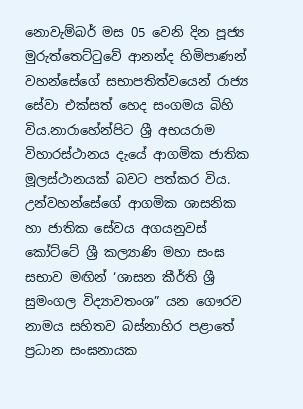නොවැම්බර් මස 05 වෙනි දින පූජ්‍ය මුරුත්තෙට්ටුවේ ආනන්ද හිමිපාණන් වහන්සේගේ සභාපතිත්වයෙන් රාජ්‍ය සේවා එක්සත් හෙද සංගමය බිහි විය.නාරාහේන්පිට ශ්‍රී අභයරාම විහාරස්ථානය දැයේ ආගමික ජාතික මූලස්ථානයක් බවට පත්කර විය. උන්වහන්සේගේ ආගමික ශාසනික හා ජාතික සේවය අගයනුවස් කෝට්ටේ ශ්‍රී කල්‍යාණි මහා සංඝ සභාව මඟින් ‘ශාසන කීර්ති ශ්‍රී සුමංගල විද්‍යාවතංශ” යන ගෞරව නාමය සහිතව බස්නාහිර පළාතේ ප්‍රධාන සංඝනායක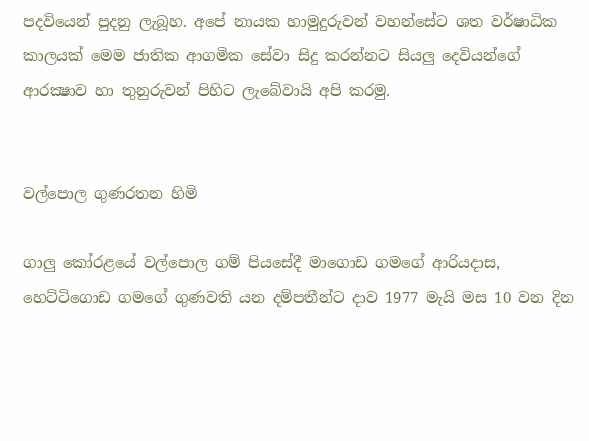පදවියෙන් පුදනු ලැබූහ. අපේ නායක හාමුදුරුවන් වහන්සේට ශත වර්ෂාධික කාලයක් මෙම ජාතික ආගමික සේවා සිදු කරන්නට සියලු දෙවියන්ගේ ආරක්‍ෂාව හා තුනුරුවන් පිහිට ලැබේවායි අපි කරමු.


වල්පොල ගුණරතන හිමි

ගාලු කෝරළයේ වල්පොල ගම් පියසේදී මාගොඩ ගමගේ ආරියදාස, හෙට්ටිගොඩ ගමගේ ගුණවති යන දම්පතීන්ට දාව 1977 මැයි මස 10 වන දින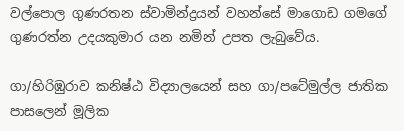වල්පොල ගුණරතන ස්වාමින්ද්‍රයන් වහන්සේ මාගොඩ ගමගේ ගුණරත්න උදයකුමාර යන නමින් උපත ලැබුවේය.

ගා/හිරිඹුරාව කනිෂ්ඨ විද්‍යාලයෙන් සහ ගා/පටේමුල්ල ජාතික පාසලෙන් මූලික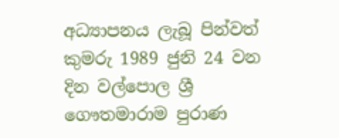අධ්‍යාපනය ලැබූ පින්වත් කුමරු 1989 ජුනි 24 වන දින වල්පොල ශ්‍රී ගෞතමාරාම පුරාණ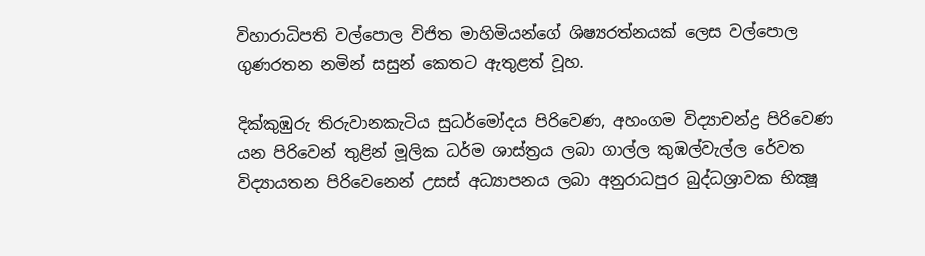විහාරාධිපති වල්පොල විජිත මාහිමියන්ගේ ශිෂ්‍යරත්නයක් ලෙස වල්පොල ගුණරතන නමින් සසුන් කෙතට ඇතුළත් වූහ.

දික්කුඹුරු තිරුවානකැටිය සුධර්මෝදය පිරිවෙණ, අහංගම විද්‍යාචන්ද්‍ර පිරිවෙණ යන පිරිවෙන් තුළින් මූලික ධර්ම ශාස්ත්‍රය ලබා ගාල්ල කුඹල්වැල්ල රේවත විද්‍යායතන පිරිවෙනෙන් උසස් අධ්‍යාපනය ලබා අනුරාධපුර බුද්ධශ්‍රාවක භික්‍ෂූ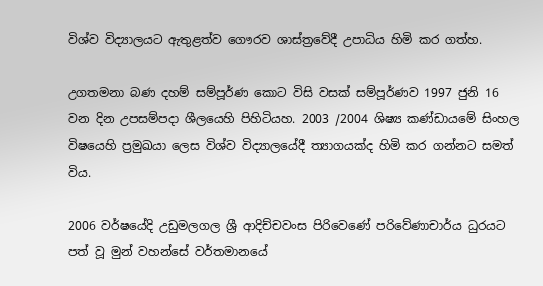විශ්ව විද්‍යාලයට ඇතුළත්ව ගෞරව ශාස්ත්‍රවේදී උපාධිය හිමි කර ගත්හ.

උගතමනා බණ දහම් සම්පූර්ණ කොට විසි වසක් සම්පූර්ණව 1997 ජුනි 16 වන දින උපසම්පදා ශීලයෙහි පිහිටියහ. 2003 /2004 ශිෂ්‍ය කණ්ඩායමේ සිංහල විෂයෙහි ප්‍රමුඛයා ලෙස විශ්ව විද්‍යාලයේදී ත්‍යාගයක්ද හිමි කර ගන්නට සමත් විය.

2006 වර්ෂයේදි උඩුමලගල ශ්‍රී ආදිච්චවංස පිරිවෙණේ පරිවේණාචාර්ය ධුරයට පත් වූ මුන් වහන්සේ වර්තමානයේ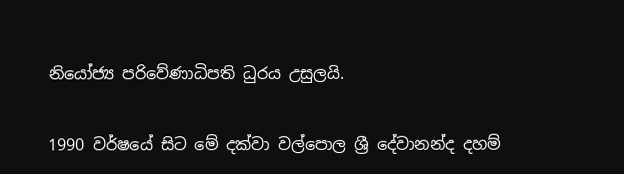නියෝජ්‍ය පරිවේණාධිපති ධුරය උසුලයි.

1990 වර්ෂයේ සිට මේ දක්වා වල්පොල ශ්‍රී දේවානන්ද දහම්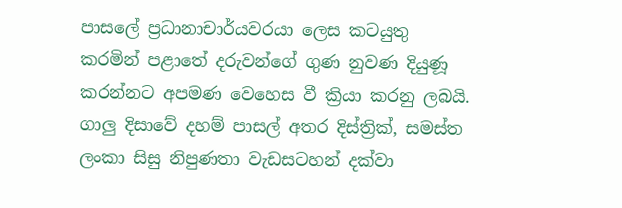පාසලේ ප්‍රධානාචාර්යවරයා ලෙස කටයුතු කරමින් පළාතේ දරුවන්ගේ ගුණ නුවණ දියුණූ කරන්නට අපමණ වෙහෙස වී ක්‍රියා කරනු ලබයි. ගාලු දිසාවේ දහම් පාසල් අතර දිස්ත්‍රික්, සමස්ත ලංකා සිසු නිපුණතා වැඩසටහන් දක්වා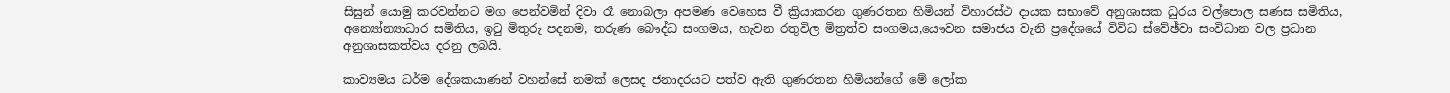සිසුන් යොමු කරවන්නට මග පෙන්වමින් දිවා රෑ නොබලා අපමණ වෙහෙස වී ක්‍රියාකරන ගුණරතන හිමියන් විහාරස්ථ දායක සභාවේ අනුශාසක ධුරය වල්පොල සණස සමිතිය, අන්‍යෝන්‍යාධාර සමිතිය, ඉටු මිතුරු පදනම, තරුණ බෞද්ධ සංගමය, හැවන රතුවිල මිත්‍රත්ව සංගමය,යෞවන සමාජය වැනි ප්‍රදේශයේ විවිධ ස්වේඡ්වා සංවිධාන වල ප්‍රධාන අනුශාසකත්වය දරනු ලබයි.

කාව්‍යමය ධර්ම දේශකයාණන් වහන්සේ නමක් ලෙසද ජනාදරයට පත්ව ඇති ගුණරතන හිමියන්ගේ මේ ලෝක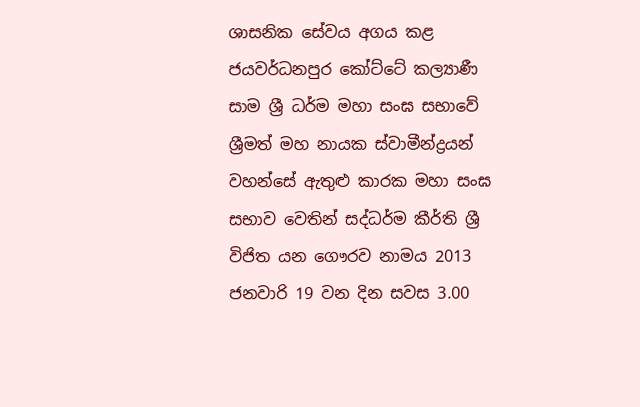ශාසනික සේවය අගය කළ ජයවර්ධනපුර කෝට්ටේ කල්‍යාණී සාම ශ්‍රී ධර්ම මහා සංඝ සභාවේ ශ්‍රීමත් මහ නායක ස්වාමීන්ද්‍රයන් වහන්සේ ඇතුළු කාරක මහා සංඝ සභාව වෙතින් සද්ධර්ම කීර්ති ශ්‍රී විජිත යන ගෞරව නාමය 2013 ජනවාරි 19 වන දින සවස 3.00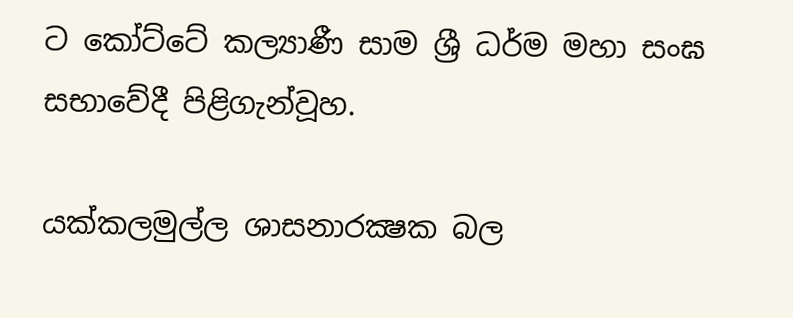ට කෝට්ටේ කල්‍යාණී සාම ශ්‍රී ධර්ම මහා සංඝ සභාවේදී පිළිගැන්වූහ.

යක්කලමුල්ල ශාසනාරක්‍ෂක බල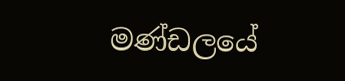මණ්ඩලයේ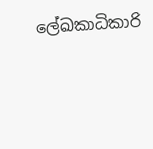ලේඛකාධිකාරි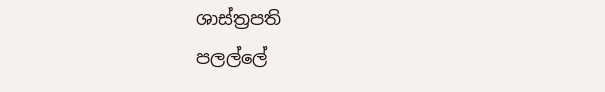ශාස්ත්‍රපති
පලල්ලේ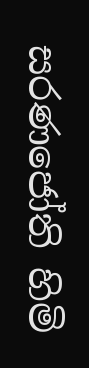සරණජෝති හිමි